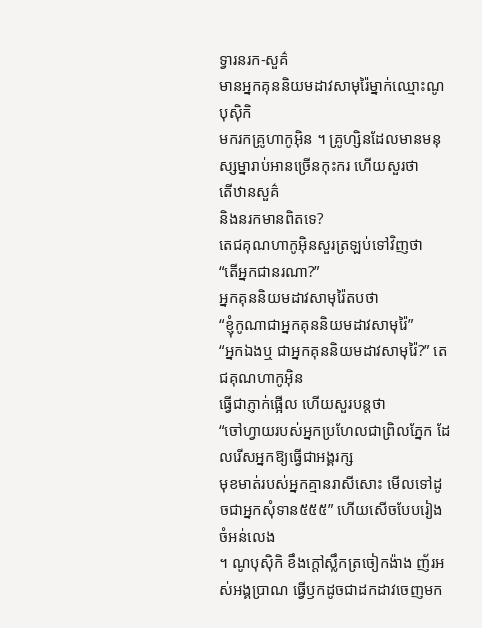ទ្វារនរក-សួគ៌
មានអ្នកគុននិយមដាវសាមុរ៉ៃម្នាក់ឈ្មោះណូបុស៊ិកិ
មករកគ្រូហាកូអ៊ិន ។ គ្រូហ្សិនដែលមានមនុស្សម្នារាប់អានច្រើនកុះករ ហើយសួរថា
តើឋានសួគ៌
និងនរកមានពិតទេ?
តេជគុណហាកូអ៊ិនសួរត្រឡប់ទៅវិញថា
“តើអ្នកជានរណា?”
អ្នកគុននិយមដាវសាមុរ៉ៃតបថា
“ខ្ញុំកូណាជាអ្នកគុននិយមដាវសាមុរ៉ៃ”
“អ្នកឯងឬ ជាអ្នកគុននិយមដាវសាមុរ៉ៃ?” តេជគុណហាកូអ៊ិន
ធ្វើជាភ្ញាក់ផ្អើល ហើយសួរបន្តថា
“ចៅហ្វាយរបស់អ្នកប្រហែលជាព្រិលភ្នែក ដែលរើសអ្នកឱ្យធ្វើជាអង្គរក្ស
មុខមាត់របស់អ្នកគ្មានរាសីសោះ មើលទៅដូចជាអ្នកសុំទាន៥៥៥” ហើយសើចបែបរៀងចំអន់លេង
។ ណូបុស៊ិកិ ខឹងក្ដៅស្លឹកត្រចៀកង៉ាង ញ័រអស់អង្គប្រាណ ធ្វើឫកដូចជាដកដាវចេញមក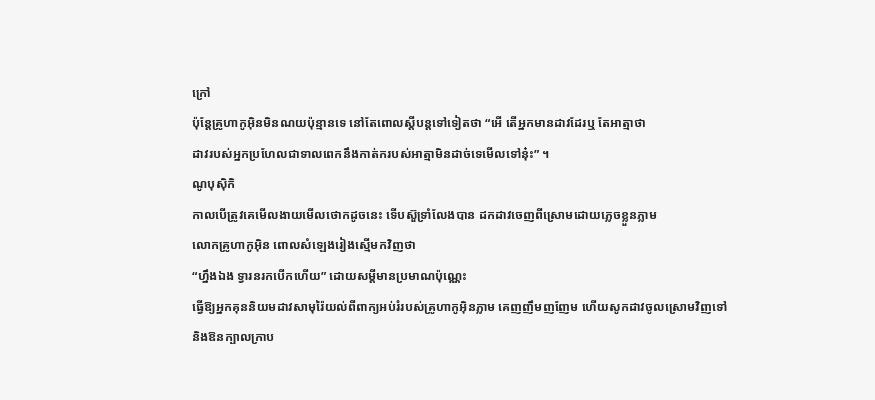ក្រៅ
ប៉ុន្តែគ្រូហាកូអ៊ិនមិនណយប៉ុន្មានទេ នៅតែពោលស្តីបន្តទៅទៀតថា “អើ តើអ្នកមានដាវដែរឬ តែអាត្មាថា
ដាវរបស់អ្នកប្រហែលជាទាលពេកនឹងកាត់ករបស់អាត្មាមិនដាច់ទេមើលទៅនុ៎ះ” ។
ណូបុស៊ិកិ
កាលបើត្រូវគេមើលងាយមើលថោកដូចនេះ ទើបស៊ួទ្រាំលែងបាន ដកដាវចេញពីស្រោមដោយភ្លេចខ្លួនភ្លាម
លោកគ្រូហាកូអ៊ិន ពោលសំឡេងរៀងស្មើមកវិញថា
“ហ្នឹងឯង ទ្វារនរកបើកហើយ” ដោយសម្ដីមានប្រមាណប៉ុណ្ណេះ
ធ្វើឱ្យអ្នកគុននិយមដាវសាមុរ៉ៃយល់ពីពាក្យអប់រំរបស់គ្រូហាកូអ៊ិនភ្លាម គេញញឹមញញែម ហើយសូកដាវចូលស្រោមវិញទៅ
និងឱនក្បាលក្រាប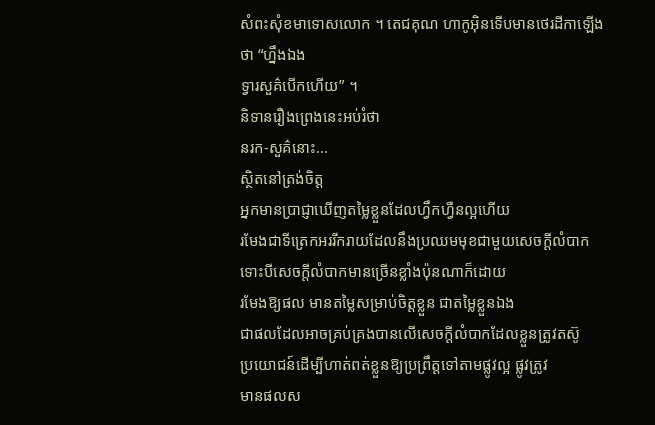សំពះសុំខមាទោសលោក ។ តេជគុណ ហាកូអ៊ិនទើបមានថេរដីកាឡើងថា “ហ្នឹងឯង
ទ្វារសួគ៌បើកហើយ” ។
និទានរឿងព្រេងនេះអប់រំថា
នរក-សួគ៌នោះ…
ស្ថិតនៅត្រង់ចិត្ត
អ្នកមានប្រាជ្ញាឃើញតម្លៃខ្លួនដែលហ្វឹកហ្វឺនល្អហើយ
រមែងជាទីត្រេកអររីករាយដែលនឹងប្រឈមមុខជាមួយសេចក្ដីលំបាក ទោះបីសេចក្ដីលំបាកមានច្រើនខ្លាំងប៉ុនណាក៏ដោយ
រមែងឱ្យផល មានតម្លៃសម្រាប់ចិត្តខ្លួន ជាតម្លៃខ្លួនឯង
ជាផលដែលអាចគ្រប់គ្រងបានលើសេចក្ដីលំបាកដែលខ្លួនត្រូវតស៊ូ
ប្រយោជន៍ដើម្បីហាត់ពត់ខ្លួនឱ្យប្រព្រឹត្តទៅតាមផ្លូវល្អ ផ្លូវត្រូវ
មានផលស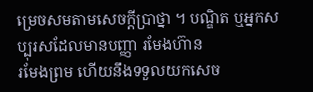ម្រេចសមតាមសេចក្ដីប្រាថ្នា ។ បណ្ឌិត ឬអ្នកសប្បុរសដែលមានបញ្ញា រមែងហ៊ាន
រមែងព្រម ហើយនឹងទទួលយកសេច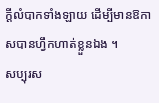ក្ដីលំបាកទាំងឡាយ ដើម្បីមានឱកាសបានហ្វឹកហាត់ខ្លួនឯង ។
សប្បុរស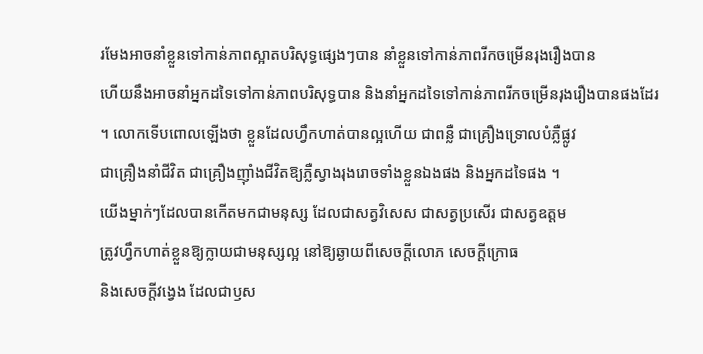រមែងអាចនាំខ្លួនទៅកាន់ភាពស្អាតបរិសុទ្ធផ្សេងៗបាន នាំខ្លួនទៅកាន់ភាពរីកចម្រើនរុងរឿងបាន
ហើយនឹងអាចនាំអ្នកដទៃទៅកាន់ភាពបរិសុទ្ធបាន និងនាំអ្នកដទៃទៅកាន់ភាពរីកចម្រើនរុងរឿងបានផងដែរ
។ លោកទើបពោលឡើងថា ខ្លួនដែលហ្វឹកហាត់បានល្អហើយ ជាពន្លឺ ជាគ្រឿងទ្រោលបំភ្លឺផ្លូវ
ជាគ្រឿងនាំជីវិត ជាគ្រឿងញ៉ាំងជីវិតឱ្យភ្លឺស្វាងរុងរោចទាំងខ្លួនឯងផង និងអ្នកដទៃផង ។
យើងម្នាក់ៗដែលបានកើតមកជាមនុស្ស ដែលជាសត្វវិសេស ជាសត្វប្រសើរ ជាសត្វឧត្តម
ត្រូវហ្វឹកហាត់ខ្លួនឱ្យក្លាយជាមនុស្សល្អ នៅឱ្យឆ្ងាយពីសេចក្ដីលោភ សេចក្ដីក្រោធ
និងសេចក្ដីវង្វេង ដែលជាឫស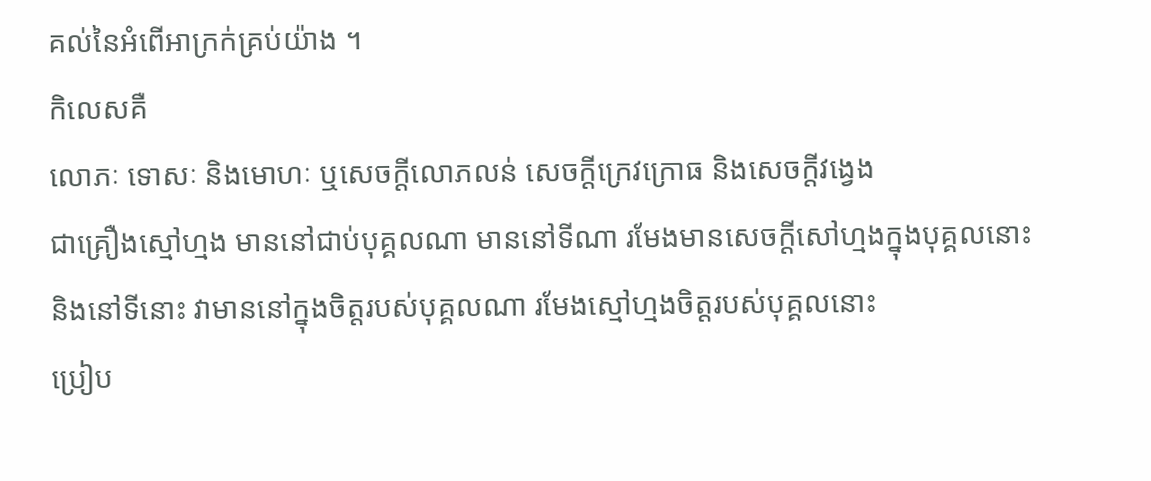គល់នៃអំពើអាក្រក់គ្រប់យ៉ាង ។
កិលេសគឺ
លោភៈ ទោសៈ និងមោហៈ ឬសេចក្ដីលោភលន់ សេចក្ដីក្រេវក្រោធ និងសេចក្ដីវង្វេង
ជាគ្រឿងស្មៅហ្មង មាននៅជាប់បុគ្គលណា មាននៅទីណា រមែងមានសេចក្ដីសៅហ្មងក្នុងបុគ្គលនោះ
និងនៅទីនោះ វាមាននៅក្នុងចិត្តរបស់បុគ្គលណា រមែងស្មៅហ្មងចិត្តរបស់បុគ្គលនោះ
ប្រៀប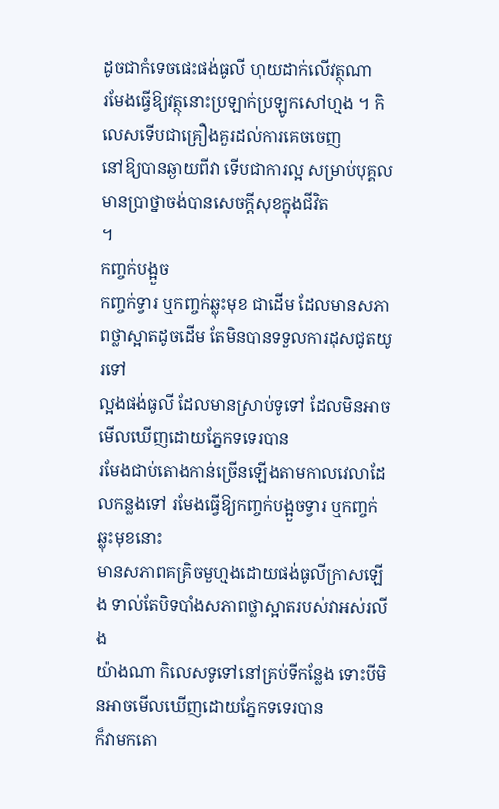ដូចជាកំទេចផេះផង់ធូលី ហុយដាក់លើវត្ថុណា
រមែងធ្វើឱ្យវត្ថុនោះប្រឡាក់ប្រឡូកសៅហ្មង ។ កិលេសទើបជាគ្រឿងគួរដល់ការគេចចេញ
នៅឱ្យបានឆ្ងាយពីវា ទើបជាការល្អ សម្រាប់បុគ្គលមានប្រាថ្នាចង់បានសេចក្ដីសុខក្នុងជីវិត
។
កញ្ចក់បង្អួច
កញ្ចក់ទ្វារ ឬកញ្ចក់ឆ្លុះមុខ ជាដើម ដែលមានសភាពថ្លាស្អាតដូចដើម តែមិនបានទទួលការដុសជូតយូរទៅ
ល្អងផង់ធូលី ដែលមានស្រាប់ទូទៅ ដែលមិនអាចមើលឃើញដោយភ្នែកទទេរបាន
រមែងជាប់តោងកាន់ច្រើនឡើងតាមកាលវេលាដែលកន្លងទៅ រមែងធ្វើឱ្យកញ្ចក់បង្អួចទ្វារ ឬកញ្ចក់ឆ្លុះមុខនោះ
មានសភាពគគ្រិចមួហ្មងដោយផង់ធូលីក្រាសឡើង ទាល់តែបិទបាំងសភាពថ្លាស្អាតរបស់វាអស់រលីង
យ៉ាងណា កិលេសទូទៅនៅគ្រប់ទីកន្លែង ទោះបីមិនអាចមើលឃើញដោយភ្នែកទទេរបាន
ក៏វាមកតោ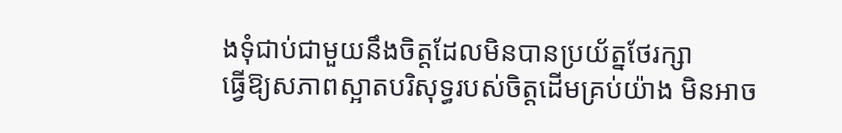ងទុំជាប់ជាមួយនឹងចិត្តដែលមិនបានប្រយ័ត្នថែរក្សា
ធ្វើឱ្យសភាពស្អាតបរិសុទ្ធរបស់ចិត្តដើមគ្រប់យ៉ាង មិនអាច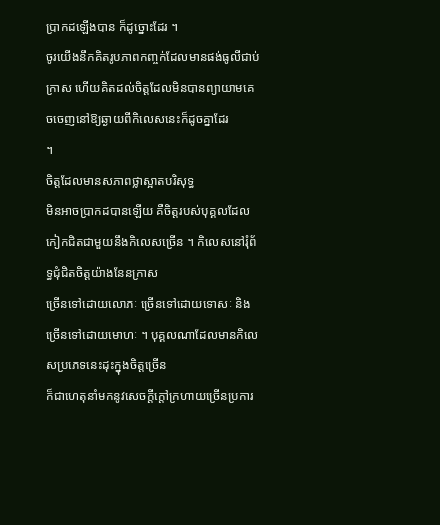ប្រាកដឡើងបាន ក៏ដូច្នោះដែរ ។
ចូរយើងនឹកគិតរូបភាពកញ្ចក់ដែលមានផង់ធូលីជាប់ក្រាស ហើយគិតដល់ចិត្តដែលមិនបានព្យាយាមគេចចេញនៅឱ្យឆ្ងាយពីកិលេសនេះក៏ដូចគ្នាដែរ
។
ចិត្តដែលមានសភាពថ្លាស្អាតបរិសុទ្ធ
មិនអាចប្រាកដបានឡើយ គឺចិត្តរបស់បុគ្គលដែលកៀកជិតជាមួយនឹងកិលេសច្រើន ។ កិលេសនៅរុំព័ទ្ធជុំជិតចិត្តយ៉ាងនែនក្រាស
ច្រើនទៅដោយលោភៈ ច្រើនទៅដោយទោសៈ និងច្រើនទៅដោយមោហៈ ។ បុគ្គលណាដែលមានកិលេសប្រភេទនេះដុះក្នុងចិត្តច្រើន
ក៏ជាហេតុនាំមកនូវសេចក្ដីក្ដៅក្រហាយច្រើនប្រការ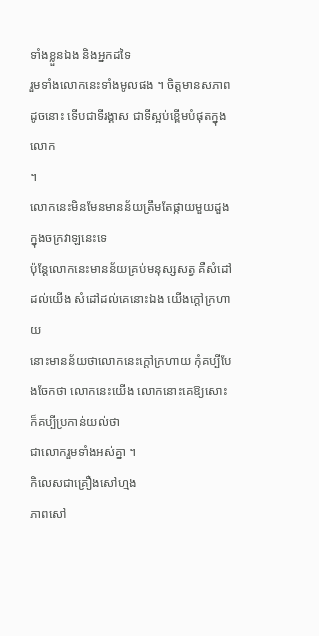ទាំងខ្លួនឯង និងអ្នកដទៃ
រួមទាំងលោកនេះទាំងមូលផង ។ ចិត្តមានសភាពដូចនោះ ទើបជាទីរង្គាស ជាទីស្អប់ខ្ពើមបំផុតក្នុងលោក
។
លោកនេះមិនមែនមានន័យត្រឹមតែផ្កាយមួយដួងក្នុងចក្រវាឡនេះទេ
ប៉ុន្តែលោកនេះមានន័យគ្រប់មនុស្សសត្វ គឺសំដៅដល់យើង សំដៅដល់គេនោះឯង យើងក្ដៅក្រហាយ
នោះមានន័យថាលោកនេះក្ដៅក្រហាយ កុំគប្បីបែងចែកថា លោកនេះយើង លោកនោះគេឱ្យសោះ ក៏គប្បីប្រកាន់យល់ថា
ជាលោករួមទាំងអស់គ្នា ។
កិលេសជាគ្រឿងសៅហ្មង
ភាពសៅ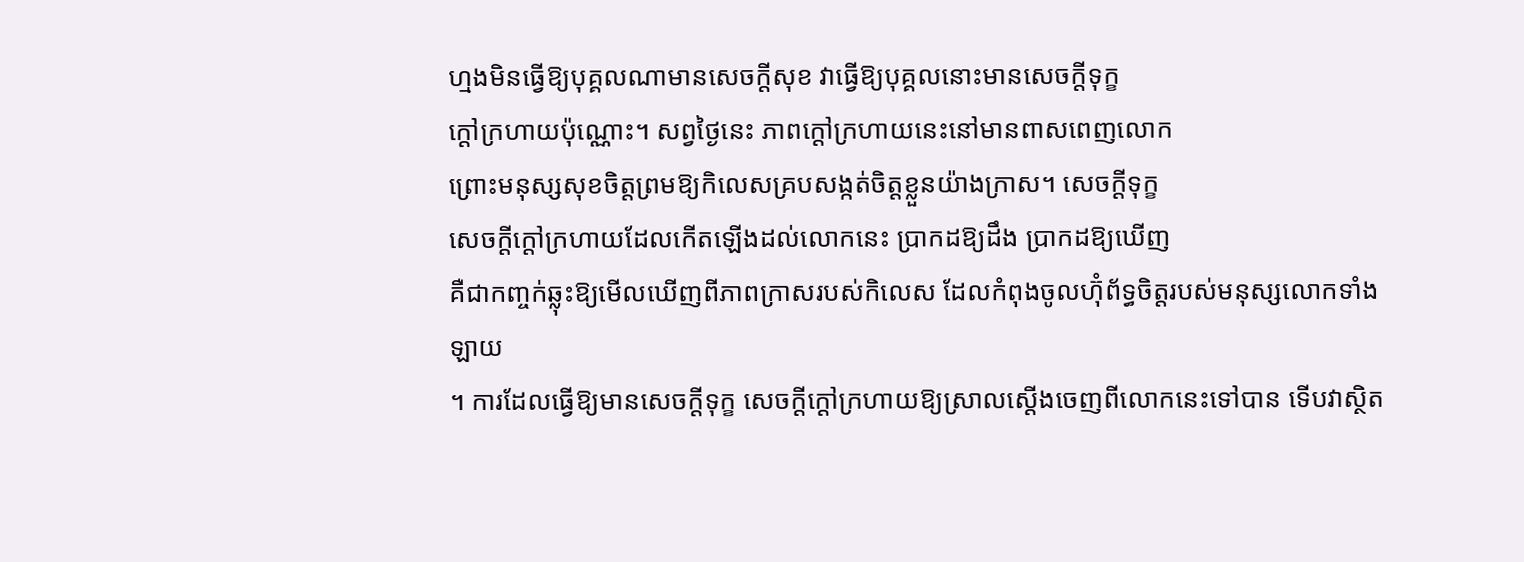ហ្មងមិនធ្វើឱ្យបុគ្គលណាមានសេចក្ដីសុខ វាធ្វើឱ្យបុគ្គលនោះមានសេចក្ដីទុក្ខ
ក្ដៅក្រហាយប៉ុណ្ណោះ។ សព្វថ្ងៃនេះ ភាពក្តៅក្រហាយនេះនៅមានពាសពេញលោក
ព្រោះមនុស្សសុខចិត្តព្រមឱ្យកិលេសគ្របសង្កត់ចិត្តខ្លួនយ៉ាងក្រាស។ សេចក្ដីទុក្ខ
សេចក្ដីក្ដៅក្រហាយដែលកើតឡើងដល់លោកនេះ ប្រាកដឱ្យដឹង ប្រាកដឱ្យឃើញ
គឺជាកញ្ចក់ឆ្លុះឱ្យមើលឃើញពីភាពក្រាសរបស់កិលេស ដែលកំពុងចូលហ៊ុំព័ទ្ធចិត្តរបស់មនុស្សលោកទាំងឡាយ
។ ការដែលធ្វើឱ្យមានសេចក្ដីទុក្ខ សេចក្ដីក្ដៅក្រហាយឱ្យស្រាលស្ដើងចេញពីលោកនេះទៅបាន ទើបវាស្ថិត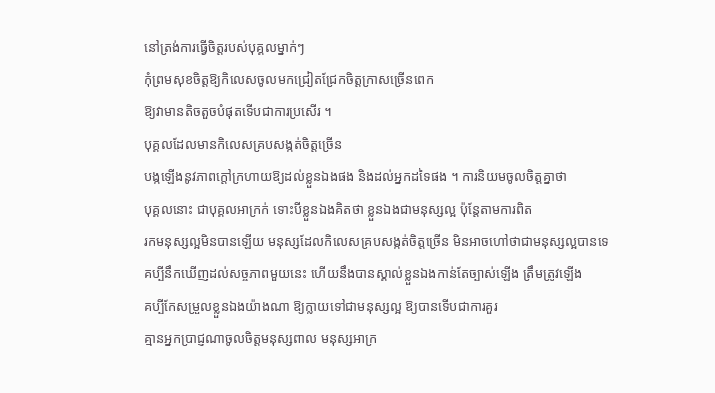នៅត្រង់ការធ្វើចិត្តរបស់បុគ្គលម្នាក់ៗ
កុំព្រមសុខចិត្តឱ្យកិលេសចូលមកជ្រៀតជ្រែកចិត្តក្រាសច្រើនពេក
ឱ្យវាមានតិចតួចបំផុតទើបជាការប្រសើរ ។
បុគ្គលដែលមានកិលេសគ្របសង្កត់ចិត្តច្រើន
បង្កឡើងនូវភាពក្ដៅក្រហាយឱ្យដល់ខ្លួនឯងផង និងដល់អ្នកដទៃផង ។ ការនិយមចូលចិត្តគ្នាថា
បុគ្គលនោះ ជាបុគ្គលអាក្រក់ ទោះបីខ្លួនឯងគិតថា ខ្លួនឯងជាមនុស្សល្អ ប៉ុន្តែតាមការពិត
រកមនុស្សល្អមិនបានឡើយ មនុស្សដែលកិលេសគ្របសង្កត់ចិត្តច្រើន មិនអាចហៅថាជាមនុស្សល្អបានទេ
គប្បីនឹកឃើញដល់សច្ចភាពមួយនេះ ហើយនឹងបានស្គាល់ខ្លួនឯងកាន់តែច្បាស់ឡើង ត្រឹមត្រូវឡើង
គប្បីកែសម្រួលខ្លួនឯងយ៉ាងណា ឱ្យក្លាយទៅជាមនុស្សល្អ ឱ្យបានទើបជាការគួរ
គ្មានអ្នកប្រាជ្ញណាចូលចិត្តមនុស្សពាល មនុស្សអាក្រ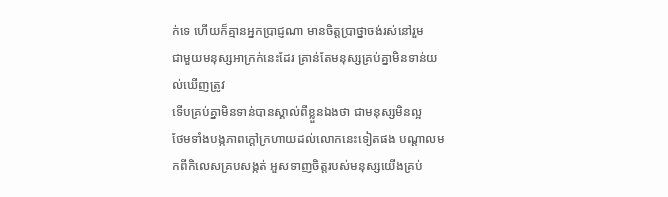ក់ទេ ហើយក៏គ្មានអ្នកប្រាជ្ញណា មានចិត្តប្រាថ្នាចង់រស់នៅរួម
ជាមួយមនុស្សអាក្រក់នេះដែរ គ្រាន់តែមនុស្សគ្រប់គ្នាមិនទាន់យល់ឃើញត្រូវ
ទើបគ្រប់គ្នាមិនទាន់បានស្គាល់ពីខ្លួនឯងថា ជាមនុស្សមិនល្អ
ថែមទាំងបង្កភាពក្ដៅក្រហាយដល់លោកនេះទៀតផង បណ្ដាលមកពីកិលេសគ្របសង្កត់ អួសទាញចិត្តរបស់មនុស្សយើងគ្រប់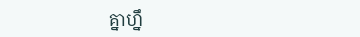គ្នាហ្នឹ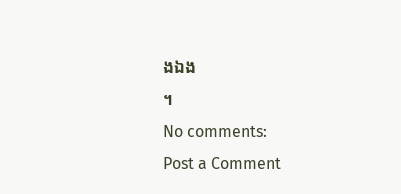ងឯង
។
No comments:
Post a Comment